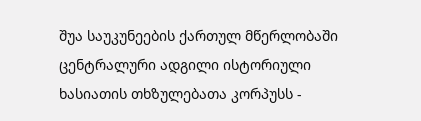შუა საუკუნეების ქართულ მწერლობაში ცენტრალური ადგილი ისტორიული ხასიათის თხზულებათა კორპუსს -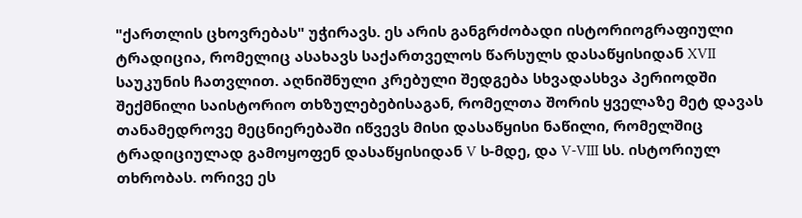"ქართლის ცხოვრებას" უჭირავს. ეს არის განგრძობადი ისტორიოგრაფიული ტრადიცია, რომელიც ასახავს საქართველოს წარსულს დასაწყისიდან XVII საუკუნის ჩათვლით. აღნიშნული კრებული შედგება სხვადასხვა პერიოდში შექმნილი საისტორიო თხზულებებისაგან, რომელთა შორის ყველაზე მეტ დავას თანამედროვე მეცნიერებაში იწვევს მისი დასაწყისი ნაწილი, რომელშიც ტრადიციულად გამოყოფენ დასაწყისიდან V ს-მდე, და V-VIII სს. ისტორიულ თხრობას. ორივე ეს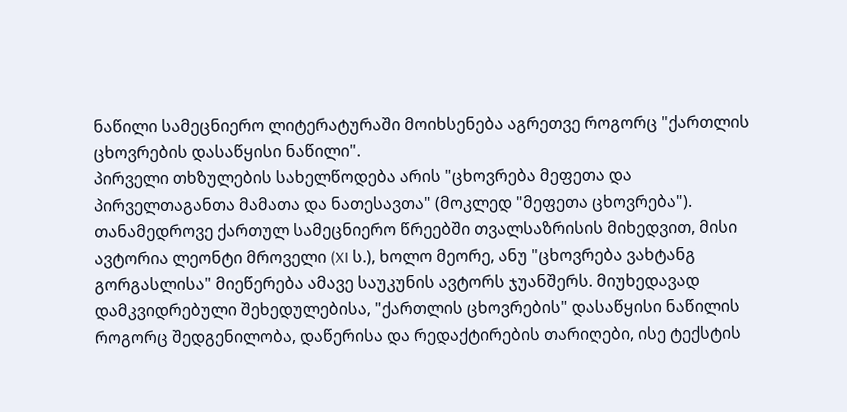ნაწილი სამეცნიერო ლიტერატურაში მოიხსენება აგრეთვე როგორც "ქართლის ცხოვრების დასაწყისი ნაწილი".
პირველი თხზულების სახელწოდება არის "ცხოვრება მეფეთა და პირველთაგანთა მამათა და ნათესავთა" (მოკლედ "მეფეთა ცხოვრება"). თანამედროვე ქართულ სამეცნიერო წრეებში თვალსაზრისის მიხედვით, მისი ავტორია ლეონტი მროველი (XI ს.), ხოლო მეორე, ანუ "ცხოვრება ვახტანგ გორგასლისა" მიეწერება ამავე საუკუნის ავტორს ჯუანშერს. მიუხედავად დამკვიდრებული შეხედულებისა, "ქართლის ცხოვრების" დასაწყისი ნაწილის როგორც შედგენილობა, დაწერისა და რედაქტირების თარიღები, ისე ტექსტის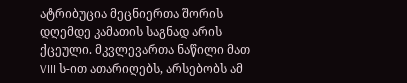ატრიბუცია მეცნიერთა შორის დღემდე კამათის საგნად არის ქცეული. მკვლევართა ნაწილი მათ VIII ს-ით ათარიღებს, არსებობს ამ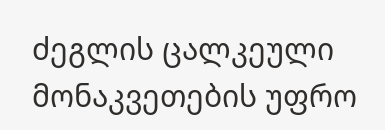ძეგლის ცალკეული მონაკვეთების უფრო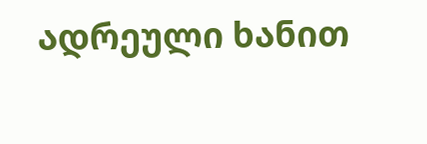ადრეული ხანით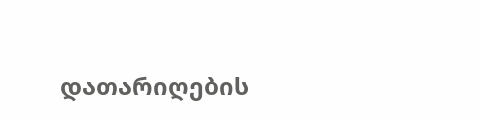დათარიღების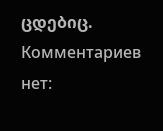ცდებიც.
Комментариев нет: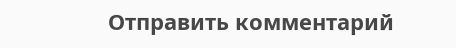Отправить комментарий